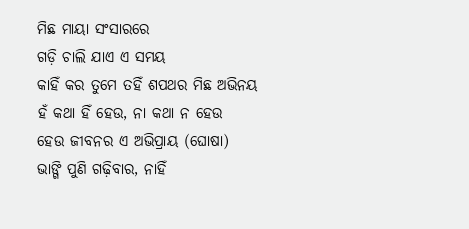ମିଛ ମାୟା ସଂସାରରେ
ଗଡ଼ି ଚାଲି ଯାଏ ଏ ସମୟ
କାହିଁ କର ତୁମେ ତହିଁ ଶପଥର ମିଛ ଅଭିନୟ
ହଁ କଥା ହିଁ ହେଉ, ନା କଥା ନ ହେଉ
ହେଉ ଜୀବନର ଏ ଅଭିପ୍ରାୟ (ଘୋଷା)
ଭାଙ୍ଗି ପୁଣି ଗଢ଼ିବାର, ନାହିଁ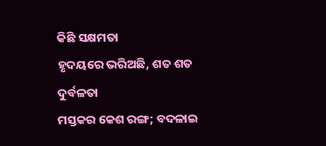କିଛି ସକ୍ଷମତା
ହୃଦୟରେ ଭରିଅଛି, ଶତ ଶତ ଦୁର୍ବଳତା
ମସ୍ତକର କେଶ ରଙ୍ଗ; ବଦଳାଇ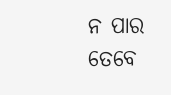ନ ପାର
ତେବେ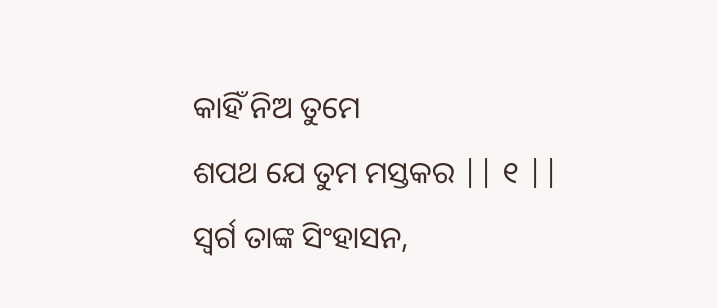କାହିଁ ନିଅ ତୁମେ
ଶପଥ ଯେ ତୁମ ମସ୍ତକର || ୧ ||
ସ୍ଵର୍ଗ ତାଙ୍କ ସିଂହାସନ,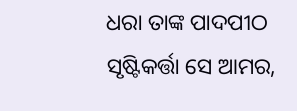ଧରା ତାଙ୍କ ପାଦପୀଠ
ସୃଷ୍ଟିକର୍ତ୍ତା ସେ ଆମର,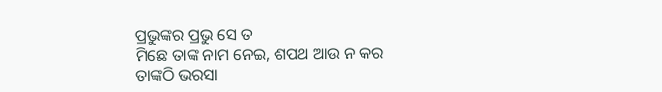ପ୍ରଭୁଙ୍କର ପ୍ରଭୁ ସେ ତ
ମିଛେ ତାଙ୍କ ନାମ ନେଇ, ଶପଥ ଆଉ ନ କର
ତାଙ୍କଠି ଭରସା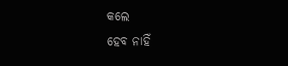କଲେ
ହେବ ନାହିଁ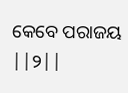କେବେ ପରାଜୟ ||୨||